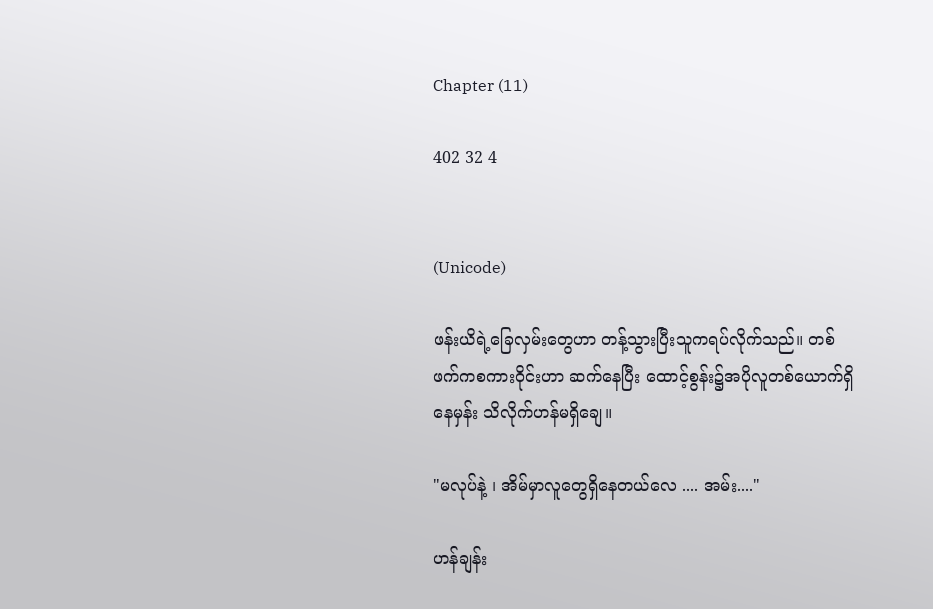Chapter (11)

402 32 4


(Unicode)

ဖန်းယိရဲ့ခြေလှမ်းတွေဟာ တန့်သွားပြီးသူကရပ်လိုက်သည်။ တစ်ဖက်ကစကားဝိုင်းဟာ ဆက်နေပြီး ထောင့်စွန်း၌အပိုလူတစ်ယောက်ရှိနေမှန်း သိလိုက်ဟန်မရှိချေ။

"မလုပ်နဲ့ ၊ အိမ်မှာလူတွေရှိနေတယ်လေ .... အမ်း...."

ဟန်ချန်း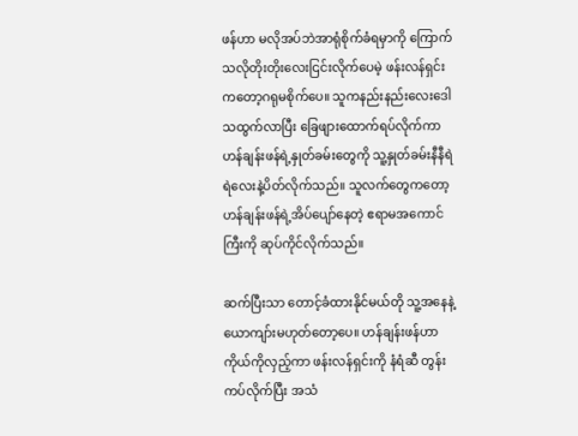ဖန်ဟာ မလိုအပ်ဘဲအာရုံစိုက်ခံရမှာကို ကြောက်သလိုတိုးတိုးလေးငြင်းလိုက်ပေမဲ့ ဖန်းလန်ရှင်းကတော့ဂရုမစိုက်ပေ။ သူကနည်းနည်းလေးဒေါသထွက်လာပြီး ခြေဖျားထောက်ရပ်လိုက်ကာ ဟန်ချန်းဖန်ရဲ့နှုတ်ခမ်းတွေကို သူ့နှုတ်ခမ်းနီနီရဲရဲလေးနဲ့ပိတ်လိုက်သည်။ သူလက်တွေကတော့ ဟန်ချန်းဖန်ရဲ့အိပ်ပျော်နေတဲ့ ဧရာမအကောင်ကြီးကို ဆုပ်ကိုင်လိုက်သည်။

ဆက်ပြီးသာ တောင့်ခံထားနိုင်မယ်တို သူ့အနေနဲ့ယောကျာ်းမဟုတ်တော့ပေ။ ဟန်ချန်းဖန်ဟာကိုယ်ကိုလှည့်ကာ ဖန်းလန်ရှင်းကို နံရံဆီ တွန်းကပ်လိုက်ပြီး အသံ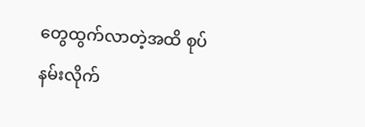တွေထွက်လာတဲ့အထိ စုပ်နမ်းလိုက်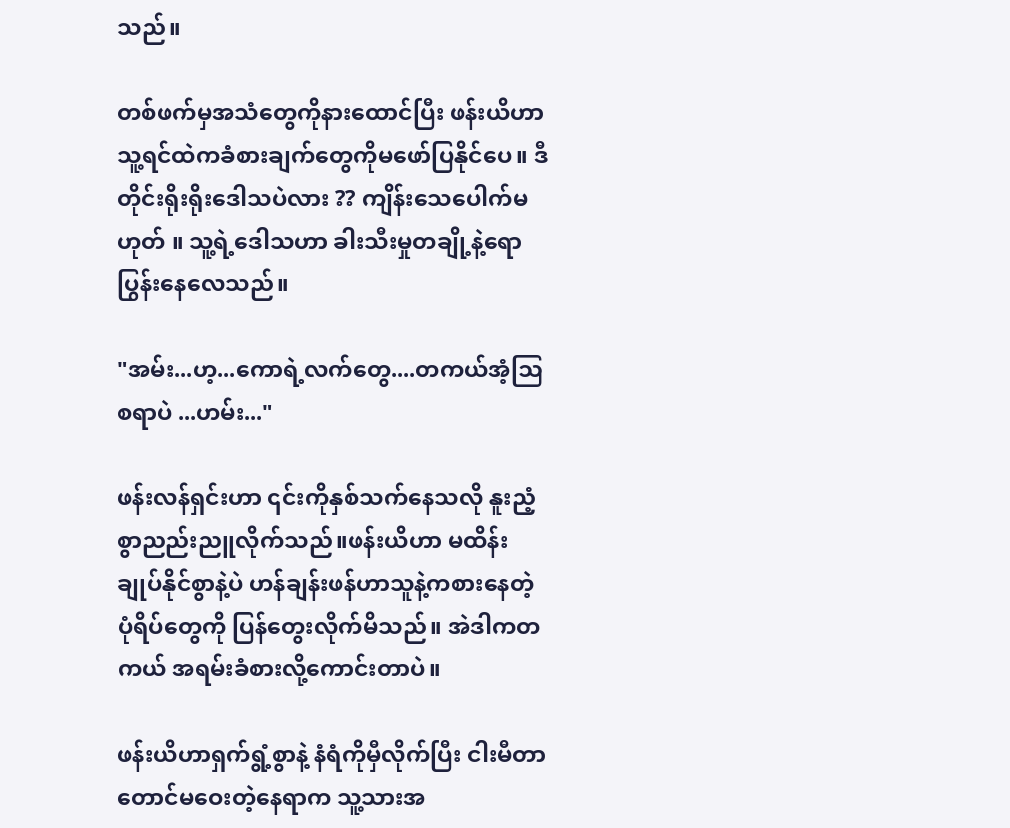သည်။

တစ်ဖက်မှအသံတွေကိုနားထောင်ပြီး ဖန်းယိဟာ သူ့ရင်ထဲကခံစားချက်တွေကိုမဖော်ပြနိုင်ပေ။ ဒီတိုင်းရိုးရိုးဒေါသပဲ‌လား ?? ကျိန်းသေပေါက်မဟုတ် ။ သူ့‌ရဲ့ဒေါသဟာ ခါးသီးမှုတချို့နဲ့ရောပြွန်းနေလေသည်။

"အမ်း...ဟ့...ကောရဲ့လက်‌တွေ....တကယ်အံ့ဩစရာပဲ ...ဟမ်း..."

ဖန်းလန်ရှင်းဟာ‌ ၎င်းကိုနှစ်သက်နေသလို နူးညံ့စွာညည်းညူလိုက်သည်။ဖန်းယိဟာ မထိန်းချုပ်နိုင်စွာနဲ့ပဲ ဟန်ချန်းဖန်ဟာသူနဲ့ကစားနေတဲ့ပုံရိပ်တွေကို ပြန်တွေးလိုက်မိသည်။ အဲဒါကတကယ် အရမ်းခံစားလို့ကောင်းတာပဲ။

ဖန်းယိဟာရှက်ရွံ့စွာနဲ့ နံရံကိုမှီလိုက်ပြီး ငါးမီတာတောင်မဝေးတဲ့‌နေရာက သူ့သားအ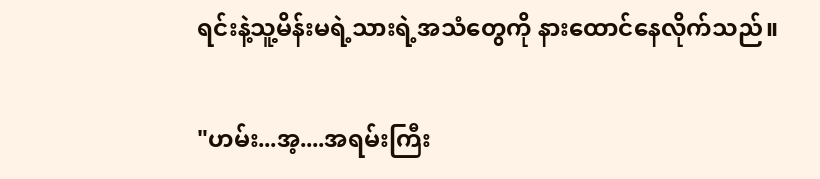ရင်းနဲ့သူ့မိန်းမရဲ့သားရဲ့အသံတွေကို နားထောင်နေလိုက်သည်။

"ဟမ်း...အ့....အရမ်းကြီး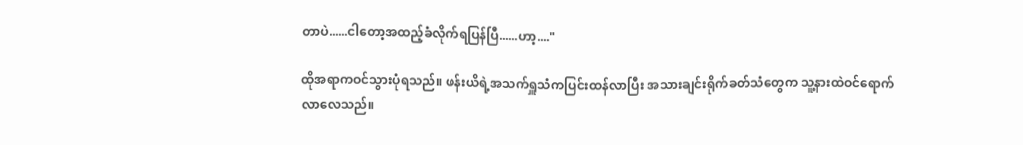တာပဲ......ငါတော့အထည့်ခံလိုက်ရပြန်ပြီ......ဟာ့...."

ထိုအရာကဝင်သွားပုံရသည်။ ဖန်းယိရဲ့အသက်ရှူသံကပြင်းထန်လာပြီး အသားချင်းရိုက်ခတ်သံတွေက သူ့နားထဲဝင်ရောက်လာလေသည်။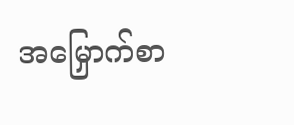အမြှောက်စာ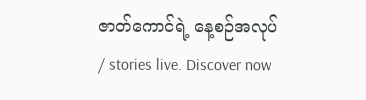ဇာတ်ကောင်ရဲ့ နေ့စဉ်အလုပ် / stories live. Discover now